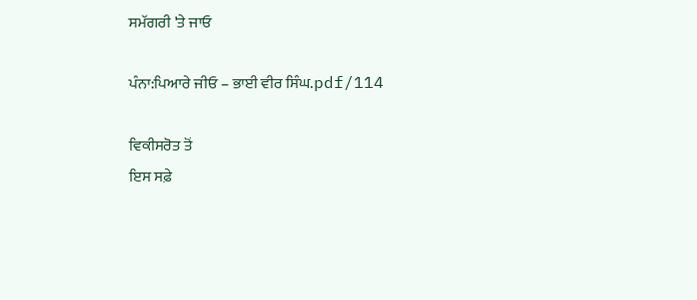ਸਮੱਗਰੀ 'ਤੇ ਜਾਓ

ਪੰਨਾ:ਪਿਆਰੇ ਜੀਓ – ਭਾਈ ਵੀਰ ਸਿੰਘ.pdf/114

ਵਿਕੀਸਰੋਤ ਤੋਂ
ਇਸ ਸਫ਼ੇ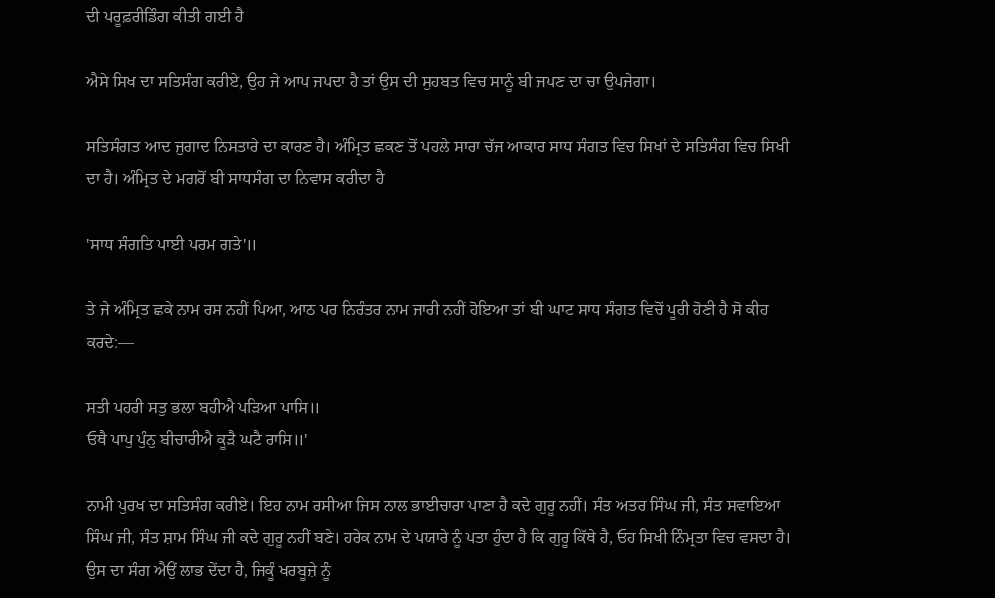ਦੀ ਪਰੂਫ਼ਰੀਡਿੰਗ ਕੀਤੀ ਗਈ ਹੈ

ਐਸੇ ਸਿਖ ਦਾ ਸਤਿਸੰਗ ਕਰੀਏ, ਉਹ ਜੇ ਆਪ ਜਪਦਾ ਹੈ ਤਾਂ ਉਸ ਦੀ ਸੁਹਬਤ ਵਿਚ ਸਾਨੂੰ ਬੀ ਜਪਣ ਦਾ ਚਾ ਉਪਜੇਗਾ।

ਸਤਿਸੰਗਤ ਆਦ ਜੁਗਾਦ ਨਿਸਤਾਰੇ ਦਾ ਕਾਰਣ ਹੈ। ਅੰਮ੍ਰਿਤ ਛਕਣ ਤੋਂ ਪਹਲੇ ਸਾਰਾ ਚੱਜ ਆਕਾਰ ਸਾਧ ਸੰਗਤ ਵਿਚ ਸਿਖਾਂ ਦੇ ਸਤਿਸੰਗ ਵਿਚ ਸਿਖੀ ਦਾ ਹੈ। ਅੰਮ੍ਰਿਤ ਦੇ ਮਗਰੋਂ ਬੀ ਸਾਧਸੰਗ ਦਾ ਨਿਵਾਸ ਕਰੀਦਾ ਹੈ

'ਸਾਧ ਸੰਗਤਿ ਪਾਈ ਪਰਮ ਗਤੇ'॥

ਤੇ ਜੇ ਅੰਮ੍ਰਿਤ ਛਕੇ ਨਾਮ ਰਸ ਨਹੀਂ ਪਿਆ, ਆਠ ਪਰ ਨਿਰੰਤਰ ਨਾਮ ਜਾਰੀ ਨਹੀਂ ਹੋਇਆ ਤਾਂ ਬੀ ਘਾਟ ਸਾਧ ਸੰਗਤ ਵਿਚੋਂ ਪੂਰੀ ਹੋਣੀ ਹੈ ਸੋ ਕੀਹ ਕਰਦੇ:—

ਸਤੀ ਪਹਰੀ ਸਤੁ ਭਲਾ ਬਹੀਐ ਪੜਿਆ ਪਾਸਿ॥
ਓਥੈ ਪਾਪੁ ਪੁੰਨੁ ਬੀਚਾਰੀਐ ਕੂੜੈ ਘਟੈ ਰਾਸਿ॥'

ਨਾਮੀ ਪੁਰਖ ਦਾ ਸਤਿਸੰਗ ਕਰੀਏ। ਇਹ ਨਾਮ ਰਸੀਆ ਜਿਸ ਨਾਲ ਭਾਈਚਾਰਾ ਪਾਣਾ ਹੈ ਕਦੇ ਗੁਰੂ ਨਹੀਂ। ਸੰਤ ਅਤਰ ਸਿੰਘ ਜੀ, ਸੰਤ ਸਵਾਇਆ ਸਿੰਘ ਜੀ, ਸੰਤ ਸ਼ਾਮ ਸਿੰਘ ਜੀ ਕਦੇ ਗੁਰੂ ਨਹੀਂ ਬਣੇ। ਹਰੇਕ ਨਾਮ ਦੇ ਪਯਾਰੇ ਨੂੰ ਪਤਾ ਹੁੰਦਾ ਹੈ ਕਿ ਗੁਰੂ ਕਿੱਥੇ ਹੈ, ਓਹ ਸਿਖੀ ਨਿੰਮ੍ਰਤਾ ਵਿਚ ਵਸਦਾ ਹੈ। ਉਸ ਦਾ ਸੰਗ ਐਉਂ ਲਾਭ ਦੇਂਦਾ ਹੈ, ਜਿਕੂੰ ਖਰਬੂਜ਼ੇ ਨੂੰ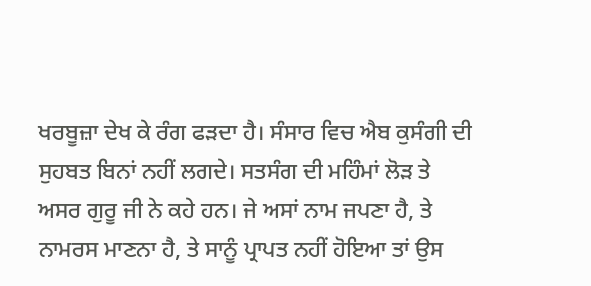ਖਰਬੂਜ਼ਾ ਦੇਖ ਕੇ ਰੰਗ ਫੜਦਾ ਹੈ। ਸੰਸਾਰ ਵਿਚ ਐਬ ਕੁਸੰਗੀ ਦੀ ਸੁਹਬਤ ਬਿਨਾਂ ਨਹੀਂ ਲਗਦੇ। ਸਤਸੰਗ ਦੀ ਮਹਿੰਮਾਂ ਲੋੜ ਤੇ ਅਸਰ ਗੁਰੂ ਜੀ ਨੇ ਕਹੇ ਹਨ। ਜੇ ਅਸਾਂ ਨਾਮ ਜਪਣਾ ਹੈ, ਤੇ ਨਾਮਰਸ ਮਾਣਨਾ ਹੈ, ਤੇ ਸਾਨੂੰ ਪ੍ਰਾਪਤ ਨਹੀਂ ਹੋਇਆ ਤਾਂ ਉਸ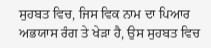ਸੁਹਬਤ ਵਿਚ, ਜਿਸ ਵਿਕ ਨਾਮ ਦਾ ਪਿਆਰ ਅਭਯਾਸ ਰੰਗ ਤੇ ਖੇੜਾ ਹੈ, ਉਸ ਸੁਹਬਤ ਵਿਚ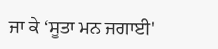ਜਾ ਕੇ ‘ਸੂਤਾ ਮਨ ਜਗਾਈ'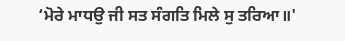‘ਮੋਰੇ ਮਾਧਉ ਜੀ ਸਤ ਸੰਗਤਿ ਮਿਲੇ ਸੁ ਤਰਿਆ॥'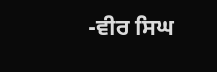-ਵੀਰ ਸਿਘ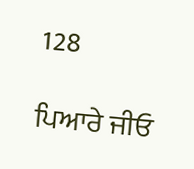128

ਪਿਆਰੇ ਜੀਓ